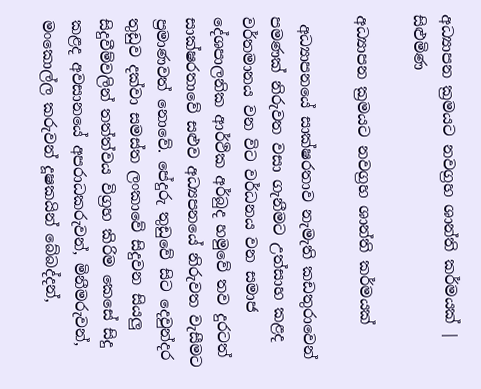අධ්‍යාපන ක්‍රමයට නවග්‍රහ ශාන්ති කර්මයක් | සිළුමිණ

අධ්‍යාපන ක්‍රමයට නවග්‍රහ ශාන්ති කර්මයක්

 අධ්‍යාපනයේ සාක්ෂරතාව නැමැති කඩතුරාවෙන් පමණක් නිරුවත වසා ගැනීමට උත්සාහ කළද වර්තමානය වන විට වර්ධනය වන සමාජ දේශපාලනික ආර්ථික අර්බුද හමුවේ තව දුරටත් සාක්ෂරතාවේ සළුව අධ්‍යපනයේ නිරුවත වැසීමට ප්‍රමාණවත් නොවේ. පේදුරු තුඩුවේ සිට දෙවුන්දර තුඩුව දක්වා සමස්ත ලංකාවේ සිදුවන සියලු සිදුවීම්වලින් තත්ත්වය විග්‍රහ කිරිම කෙසේ සිදු කළද අවසානයේ අපරාධකරුවන්, මිනීමරුවන්, මංකොල්ල කරුවන් දූෂකයින් බේබද්දන්,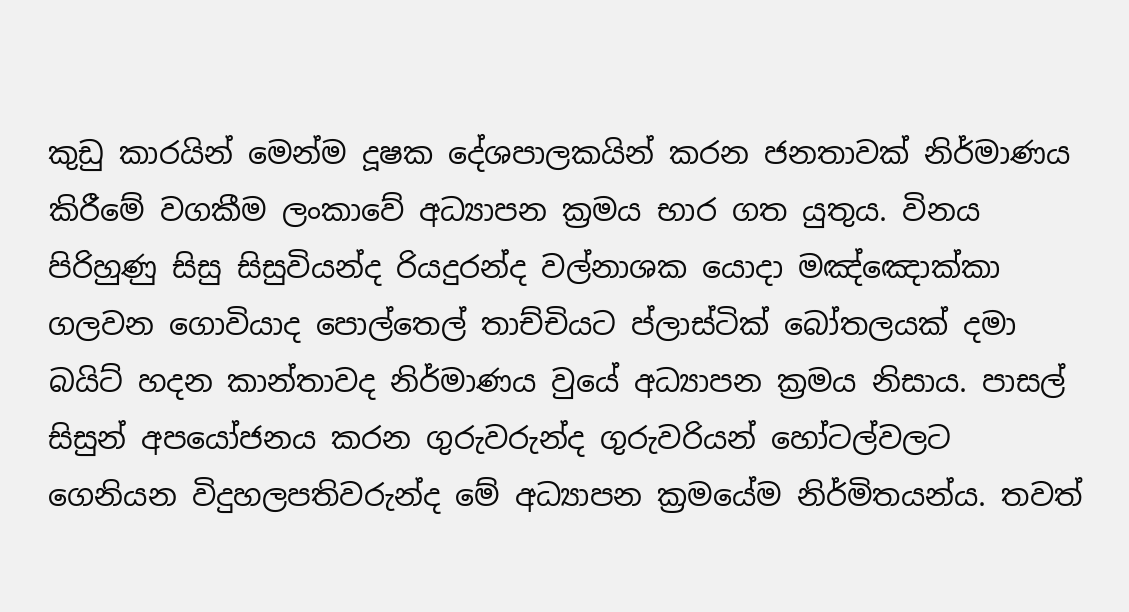කුඩු කාරයින් මෙන්ම දූෂක දේශපාලකයින් කරන ජනතාවක් නිර්මාණය කිරීමේ වගකීම ලංකාවේ අධ්‍යාපන ක්‍රමය භාර ගත යුතුය. විනය පිරිහුණු සිසු සිසුවියන්ද රියදුරන්ද වල්නාශක යොදා මඤ්ඤොක්කා ගලවන ගොවියාද පොල්තෙල් තාච්චියට ප්ලාස්ටික් බෝතලයක් දමා බයිට් හදන කාන්තාවද නිර්මාණය වුයේ අධ්‍යාපන ක්‍රමය නිසාය. පාසල් සිසුන් අපයෝජනය කරන ගුරුවරුන්ද ගුරුවරියන් හෝටල්වලට ගෙනියන විදුහලපතිවරුන්ද මේ අධ්‍යාපන ක්‍රමයේම නිර්මිතයන්ය. තවත්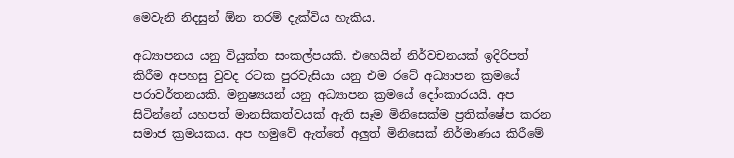මෙවැනි නිදසුන් ඕන තරම් දැක්විය හැකිය.

අධ්‍යාපනය යනු වියුක්ත සංකල්පයකි. එහෙයින් නිර්වචනයක් ඉදිරිපත් කිරීම අපහසු වුවද රටක පුරවැසියා යනු එම රටේ අධ්‍යාපන ක්‍රමයේ පරාවර්තනයකි. මනුෂ්‍යයන් යනු අධ්‍යාපන ක්‍රමයේ දෝංකාරයයි. අප සිටින්නේ යහපත් මානසිකත්වයක් ඇති සෑම මිනිසෙක්ම ප්‍රතික්ෂේප කරන සමාජ ක්‍රමයකය. අප හමුවේ ඇත්තේ අලුත් මිනිසෙක් නිර්මාණය කිරීමේ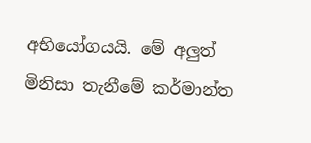අභියෝගයයි. මේ අලුත් මිනිසා තැනීමේ කර්මාන්ත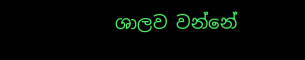ශාලව වන්නේ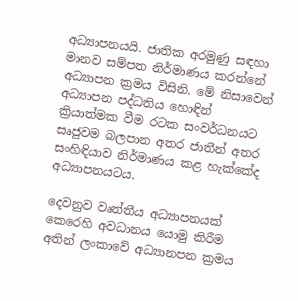අධ්‍යාපනයයි. ජාතික අරමුණු සඳහා මානව සම්පත නිර්මාණය කරන්නේ අධ්‍යාපන ක්‍රමය විසිනි. මේ නිසාවෙන් අධ්‍යාපන පද්ධතිය හොඳින් ක්‍රියාත්මක වීම රටක සංවර්ධනයට සෘජුවම බලපාන අතර ජාතීන් අතර සංහිඳියාව නිර්මාණය කළ හැක්කේද අධ්‍යාපනයටය.

දෙවනුව වෘත්තීය අධ්‍යාපනයක් කෙරෙහි අවධානය යොමු කිරීම අතින් ලංකාවේ අධ්‍යානපන ක්‍රමය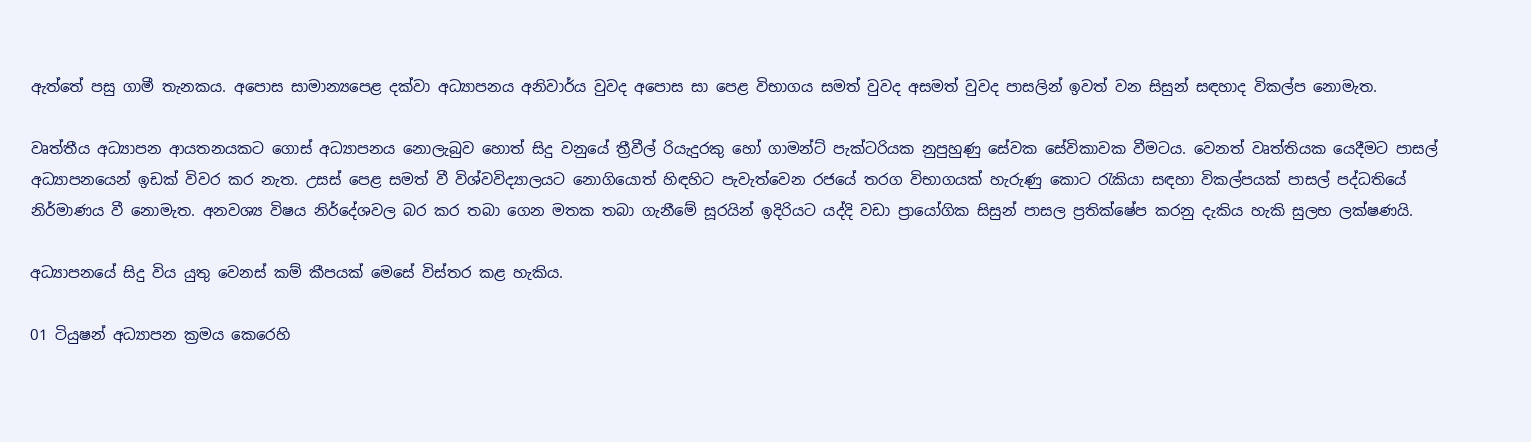ඇත්තේ පසු ගාමී තැනකය. අපොස සාමාන්‍යපෙළ දක්වා අධ්‍යාපනය අනිවාර්ය වුවද අපොස සා පෙළ විභාගය සමත් වුවද අසමත් වුවද පාසලින් ඉවත් වන සිසුන් සඳහාද විකල්ප නොමැත.

වෘත්තීය අධ්‍යාපන ආයතනයකට ගොස් අධ්‍යාපනය නොලැබුව හොත් සිදු වනුයේ ත්‍රීවීල් රියැදුරකු හෝ ගාමන්ට් පැක්ටරියක නුපුහුණු සේවක සේවිකාවක වීමටය. වෙනත් වෘත්තියක යෙදීමට පාසල් අධ්‍යාපනයෙන් ඉඩක් විවර කර නැත. උසස් පෙළ සමත් වී විශ්වවිද්‍යාලයට නොගියොත් හිඳහිට පැවැත්වෙන රජයේ තරග විභාගයක් හැරුණු කොට රැකියා සඳහා විකල්පයක් පාසල් පද්ධතියේ නිර්මාණය වී නොමැත. අනවශ්‍ය විෂය නිර්දේශවල බර කර තබා ගෙන මතක තබා ගැනීමේ සූරයින් ඉදිරියට යද්දි වඩා ප්‍රායෝගික සිසුන් පාසල ප්‍රතික්ෂේප කරනු දැකිය හැකි සුලභ ලක්ෂණයි.

අධ්‍යාපනයේ සිදු විය යුතු වෙනස් කම් කීපයක් මෙසේ විස්තර කළ හැකිය.

01 ටියුෂන් අධ්‍යාපන ක්‍රමය කෙරෙහි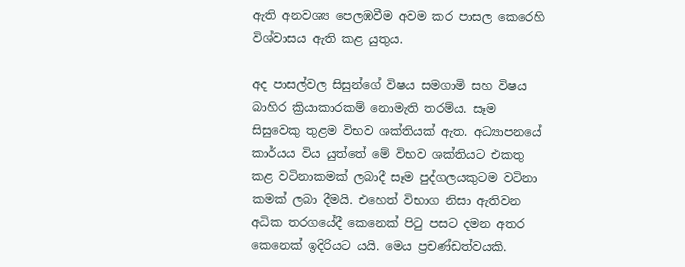ඇති අනවශ්‍ය පෙලඹවීම අවම කර පාසල කෙරෙහි විශ්වාසය ඇති කළ යුතුය.

අද පාසල්වල සිසුන්ගේ විෂය සමගාමි සහ විෂය බාහිර ක්‍රියාකාරකම් නොමැති තරම්ය. සෑම සිසුවෙකු තුළම විභව ශක්තියක් ඇත. අධ්‍යාපනයේ කාර්යය විය යුත්තේ මේ විභව ශක්තියට එකතු කළ වටිනාකමක් ලබාදී සෑම පුද්ගලයකුටම වටිනා කමක් ලබා දීමයි. එහෙත් විභාග නිසා ඇතිවන අධික තරගයේදී කෙනෙක් පිටු පසට දමන අතර කෙනෙක් ඉදිරියට යයි. මෙය ප්‍රචණ්ඩත්වයකි.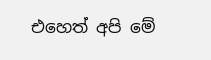එහෙත් අපි මේ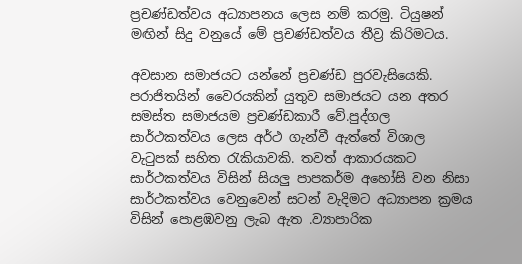ප්‍රචණ්ඩත්වය අධ්‍යාපනය ලෙස නම් කරමු. ටියුෂන් මඟින් සිදු වනුයේ මේ ප්‍රචණ්ඩත්වය තීව්‍ර කිරිමටය.

අවසාන සමාජයට යන්නේ ප්‍රචණ්ඩ පුරවැසියෙකි. පරාජිතයින් වෛරයකින් යුතුව සමාජයට යන අතර සමස්ත සමාජයම ප්‍රචණ්ඩකාරී වේ.පුද්ගල සාර්ථකත්වය ලෙස අර්ථ ගැන්වී ඇත්තේ විශාල වැටුපක් සහිත රැකියාවකි. තවත් ආකාරයකට සාර්ථකත්වය විසින් සියලු පාපකර්ම අහෝසි වන නිසා සාර්ථකත්වය වෙනුවෙන් සටන් වැදිමට අධ්‍යාපන ක්‍රමය විසින් පොළඹවනු ලැබ ඇත .ව්‍යාපාරික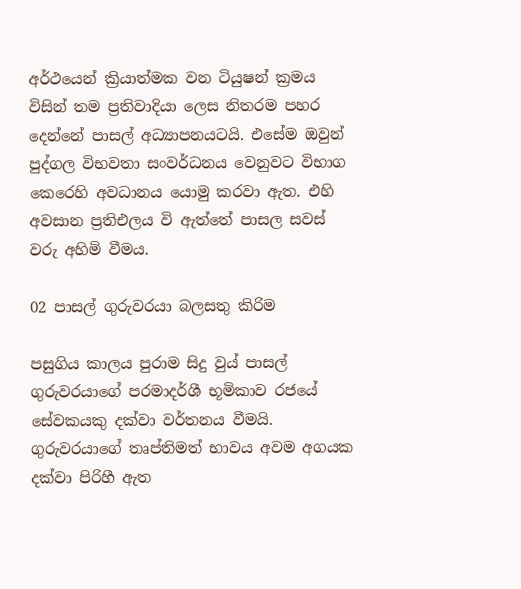අර්ථයෙන් ක්‍රියාත්මක වන ටියුෂන් ක්‍රමය විසින් තම ප්‍රතිවාදියා ලෙස නිතරම පහර දෙන්නේ පාසල් අධ්‍යාපනයටයි. එසේම ඔවුන් පුද්ගල විභවතා සංවර්ධනය වෙනුවට විභාග කෙරෙහි අවධානය යොමු කරවා ඇත. එහි අවසාන ප්‍රතිඑලය වි ඇත්තේ පාසල සවස් වරු අහිමි වීමය.

02 පාසල් ගුරුවරයා බලසතු කිරිම

පසුගිය කාලය පුරාම සිදු වුය් පාසල් ගුරුවරයාගේ පරමාදර්ශී භූමිකාව රජයේ සේවකයකු දක්වා වර්තනය වීමයි. ගුරුවරයාගේ තෘප්තිමත් භාවය අවම අගයක දක්වා පිරිහී ඇත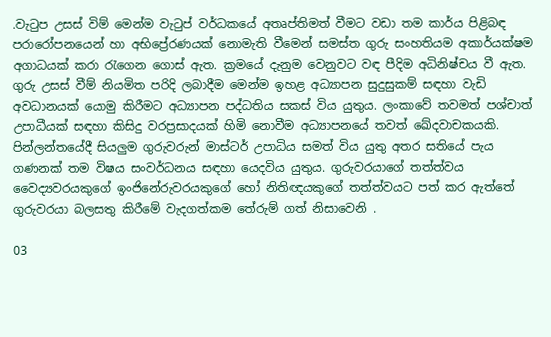.වැටුප උසස් විම් මෙන්ම වැටුප් වර්ධකයේ අතෘප්තිමත් වීමට වඩා තම කාර්ය පිළිබඳ පරාරෝපනයෙන් හා අභිප්‍රේරණයක් නොමැති වීමෙන් සමස්ත ගුරු සංහතියම අකාර්යක්ෂම අගාධයක් කරා රැගෙන ගොස් ඇත. ක්‍රමයේ දැනුම වෙනුවට වඳ පීදිම අධිනිෂ්චය වී ඇත. ගුරු උසස් වීම් නියමිත පරිදි ලබාදීම මෙන්ම ඉහළ අධ්‍යාපන සුදුසුකම් සඳහා වැඩි අවධානයක් යොමු කිරීමට අධ්‍යාපන පද්ධතිය සකස් විය යුතුය. ලංකාවේ තවමත් පශ්චාත් උපාධීයක් සඳහා කිසිදු වරප්‍රසාදයක් හිමි නොවීම අධ්‍යාපනයේ තවත් ඛේදවාචකයකි. පින්ලන්තයේදී සියලුම ගුරුවරුන් මාස්ටර් උපාධිය සමත් විය යුතු අතර සතියේ පැය ගණනක් තම විෂය සංවර්ධනය සඳහා යෙදවිය යුතුය. ගුරුවරයාගේ තත්ත්වය වෛද්‍යවරයකුගේ ඉංජිනේරුවරයකුගේ හෝ නිතිඥයකුගේ තත්ත්වයට පත් කර ඇත්තේ ගුරුවරයා බලසතු කිරීමේ වැදගත්කම තේරුම් ගත් නිසාවෙනි .

03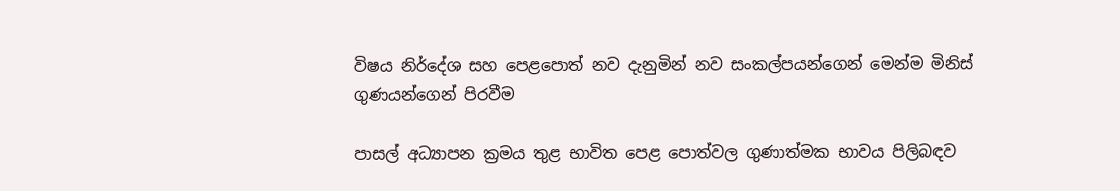විෂය නිර්දේශ සහ පෙළපොත් නව දැනුමින් නව සංකල්පයන්ගෙන් මෙන්ම මිනිස් ගුණයන්ගෙන් පිරවීම

පාසල් අධ්‍යාපන ක්‍රමය තුළ භාවිත පෙළ පොත්වල ගුණාත්මක භාවය පිලිබඳව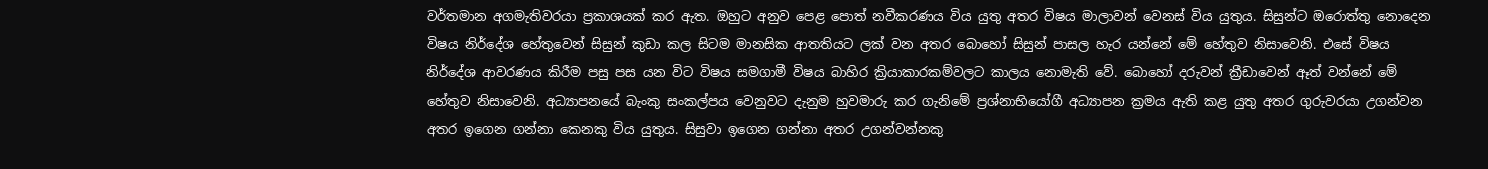වර්තමාන අගමැතිවරයා ප්‍රකාශයක් කර ඇත. ඔහුට අනුව පෙළ පොත් නවීකරණය විය යුතු අතර විෂය මාලාවන් වෙනස් විය යුතුය. සිසුන්ට ඔරොත්තු නොදෙන විෂය නිර්දේශ හේතුවෙන් සිසුන් කුඩා කල සිටම මානසික ආතතියට ලක් වන අතර බොහෝ සිසුන් පාසල හැර යන්නේ මේ හේතුව නිසාවෙනි. එසේ විෂය නිර්දේශ ආවරණය කිරීම පසු පස යන විට විෂය සමගාමී විෂය බාහිර ක්‍රියාකාරකම්වලට කාලය නොමැති වේ. බොහෝ දරුවන් ක්‍රීඩාවෙන් ඈත් වන්නේ මේ හේතුව නිසාවෙනි. අධ්‍යාපනයේ බැංකු සංකල්පය වෙනුවට දැනුම හුවමාරු කර ගැනිමේ ප්‍රශ්නාභියෝගී අධ්‍යාපන ක්‍රමය ඇති කළ යුතු අතර ගුරුවරයා උගන්වන අතර ඉගෙන ගන්නා කෙනකු විය යුතුය. සිසුවා ඉගෙන ගන්නා අතර උගන්වන්නකු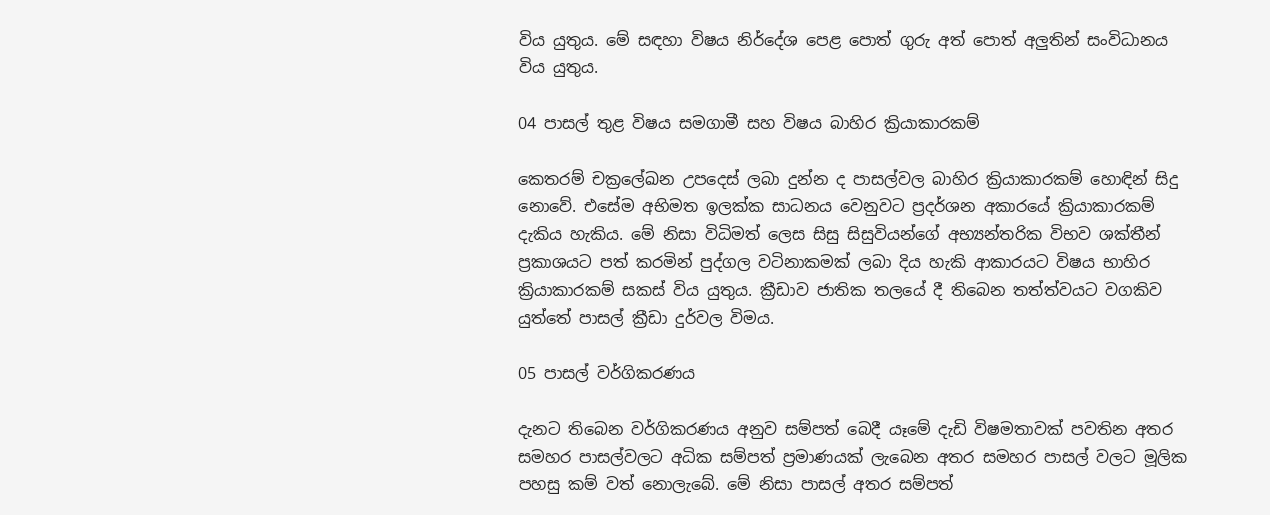විය යුතුය. මේ සඳහා විෂය නිර්දේශ පෙළ පොත් ගුරු අත් පොත් අලුතින් සංවිධානය විය යුතුය.

04 පාසල් තුළ විෂය සමගාමී සහ විෂය බාහිර ක්‍රියාකාරකම්

කෙතරම් චක්‍රලේඛන උපදෙස් ලබා දුන්න ද පාසල්වල බාහිර ක්‍රියාකාරකම් හොඳින් සිදු නොවේ. එසේම අභිමත ඉලක්ක සාධනය වෙනුවට ප්‍රදර්ශන අකාරයේ ක්‍රියාකාරකම් දැකිය හැකිය. මේ නිසා විධිමත් ලෙස සිසු සිසුවියන්ගේ අභ්‍යන්තරික විභව ශක්තීන් ප්‍රකාශයට පත් කරමින් පුද්ගල වටිනාකමක් ලබා දිය හැකි ආකාරයට විෂය භාහිර ක්‍රියාකාරකම් සකස් විය යුතුය. ක්‍රීඩාව ජාතික තලයේ දී තිබෙන තත්ත්වයට වගකිව යුත්තේ පාසල් ක්‍රීඩා දුර්වල විමය.

05 පාසල් වර්ගිකරණය

දැනට තිබෙන වර්ගිකරණය අනුව සම්පත් බෙදී යෑමේ දැඩි විෂමතාවක් පවතින අතර සමහර පාසල්වලට අධික සම්පත් ප්‍රමාණයක් ලැබෙන අතර සමහර පාසල් වලට මූලික පහසු කම් වත් නොලැබේ. මේ නිසා පාසල් අතර සම්පත්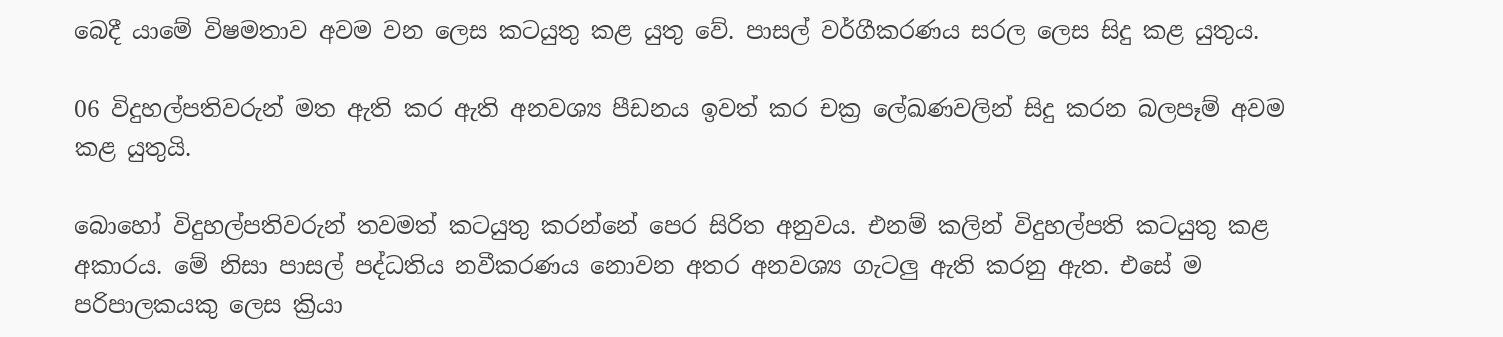බෙදී යාමේ විෂමතාව අවම වන ලෙස කටයුතු කළ යුතු වේ. පාසල් වර්ගීකරණය සරල ලෙස සිදු කළ යුතුය.

06 විදුහල්පතිවරුන් මත ඇති කර ඇති අනවශ්‍ය පීඩනය ඉවත් කර චක්‍ර ලේඛණවලින් සිදු කරන බලපෑම් අවම කළ යුතුයි.

බොහෝ විදුහල්පතිවරුන් තවමත් කටයුතු කරන්නේ පෙර සිරිත අනුවය. එනම් කලින් විදුහල්පති කටයුතු කළ අකාරය. මේ නිසා පාසල් පද්ධතිය නවීකරණය නොවන අතර අනවශ්‍ය ගැටලු ඇති කරනු ඇත. එසේ ම පරිපාලකයකු ලෙස ක්‍රියා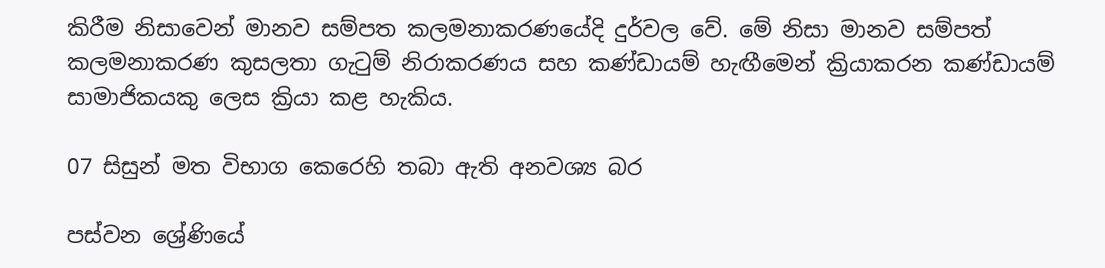කිරීම නිසාවෙන් මානව සම්පත කලමනාකරණයේදි දුර්වල වේ. මේ නිසා මානව සම්පත් කලමනාකරණ කුසලතා ගැටුම් නිරාකරණය සහ කණ්ඩායම් හැඟීමෙන් ක්‍රියාකරන කණ්ඩායම් සාමාජිකයකු ලෙස ක්‍රියා කළ හැකිය.

07 සිසුන් මත විභාග කෙරෙහි තබා ඇති අනවශ්‍ය බර

පස්වන ශ්‍රේණියේ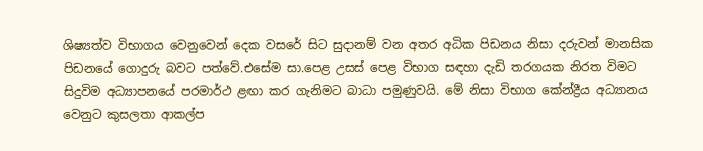ශිෂ්‍යත්ව විභාගය වෙනුවෙන් දෙක වසරේ සිට සුදානම් වන අතර අධික පිඩනය නිසා දරුවන් මානසික පිඩනයේ ගොදුරු බවට පත්වේ.එසේම සා.පෙළ උසස් පෙළ විභාග සඳහා දැඩි තරගයක නිරත විමට සිදුවිම අධ්‍යාපනයේ පරමාර්ථ ළඟා කර ගැනිමට බාධා පමුණුවයි. මේ නිසා විභාග කේන්ද්‍රීය අධ්‍යානය වෙනුට කුසලතා ආකල්ප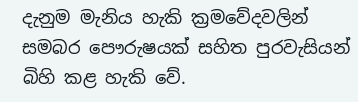දැනුම මැනිය හැකි ක්‍රමවේදවලින් සමබර පෞරුෂයක් සහිත පුරවැසියන් බිහි කළ හැකි වේ.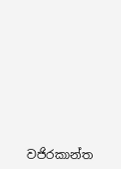වජිරකාන්ත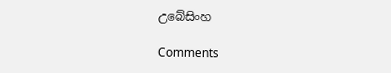උබේසිංහ

Comments